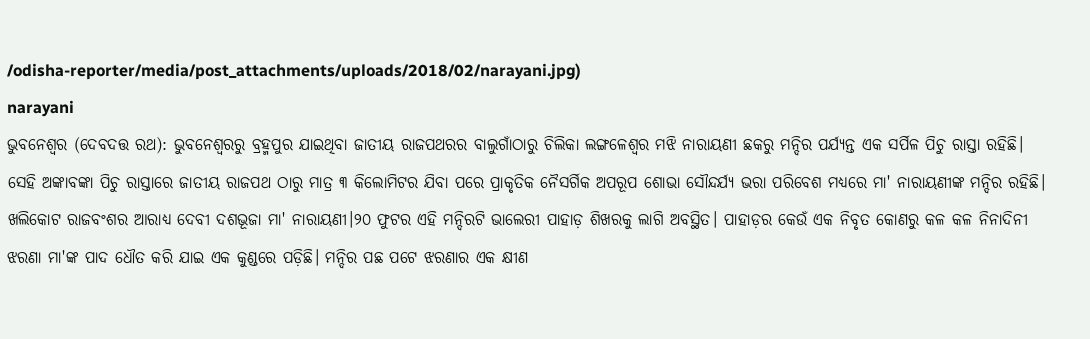/odisha-reporter/media/post_attachments/uploads/2018/02/narayani.jpg)
narayani
ଭୁବନେଶ୍ୱର (ଦେବଦତ୍ତ ରଥ): ଭୁବନେଶ୍ୱରରୁ ବ୍ରହ୍ମପୁର ଯାଇଥିବା ଜାତୀୟ ରାଜପଥରର ବାଲୁଗାଁଠାରୁ ଚିଲିକା ଲଙ୍ଗଳେଶ୍ୱର ମଝି ନାରାୟଣୀ ଛକରୁ ମନ୍ଦିର ପର୍ଯ୍ୟନ୍ତ ଏକ ସର୍ପିଳ ପିଚୁ ରାସ୍ତା ରହିଛି। ସେହି ଅଙ୍କାବଙ୍କା ପିଚୁ ରାସ୍ତାରେ ଜାତୀୟ ରାଜପଥ ଠାରୁ ମାତ୍ର ୩ କିଲୋମିଟର ଯିବା ପରେ ପ୍ରାକୃତିକ ନୈସର୍ଗିକ ଅପରୂପ ଶୋଭା ସୌନ୍ଦର୍ଯ୍ୟ ଭରା ପରିବେଶ ମଧ୍ୟରେ ମା' ନାରାୟଣୀଙ୍କ ମନ୍ଦିର ରହିଛି। ଖଲିକୋଟ ରାଜବଂଶର ଆରାଧ୍ୟ ଦେବୀ ଦଶଭୂଜା ମା' ନାରାୟଣୀ।୨୦ ଫୁଟର ଏହି ମନ୍ଦିରଟି ଭାଲେରୀ ପାହାଡ଼ ଶିଖରକୁ ଲାଗି ଅବସ୍ଥିତ। ପାହାଡ଼ର କେଉଁ ଏକ ନିବୃତ କୋଣରୁ କଳ କଳ ନିନାଦିନୀ ଝରଣା ମା'ଙ୍କ ପାଦ ଧୌତ କରି ଯାଇ ଏକ କୁଣ୍ଡରେ ପଡ଼ିଛି। ମନ୍ଦିର ପଛ ପଟେ ଝରଣାର ଏକ କ୍ଷୀଣ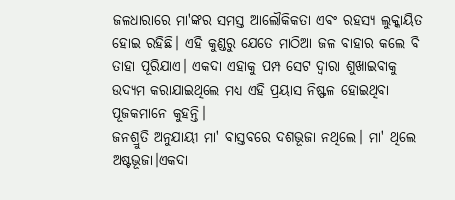ଜଳଧାରାରେ ମା'ଙ୍କର ସମସ୍ତ ଆଲୌକିକତା ଏବଂ ରହସ୍ୟ ଲୁକ୍କାୟିତ ହୋଇ ରହିଛି। ଏହି କୁଣ୍ଡରୁ ଯେତେ ମାଠିଆ ଜଳ ବାହାର କଲେ ବି ତାହା ପୂରିଯାଏ। ଏକଦା ଏହାକୁ ପମ୍ପ ସେଟ ଦ୍ୱାରା ଶୁଖାଇବାକୁ ଉଦ୍ୟମ କରାଯାଇଥିଲେ ମଧ୍ୟ ଏହି ପ୍ରୟାସ ନିଷ୍ଫଳ ହୋଇଥିବା ପୂଜକମାନେ କୁହନ୍ତି।
ଜନଶ୍ରୁତି ଅନୁଯାୟୀ ମା' ବାସ୍ତବରେ ଦଶଭୂଜା ନଥିଲେ। ମା' ଥିଲେ ଅଷ୍ଟଭୂଜା।ଏକଦା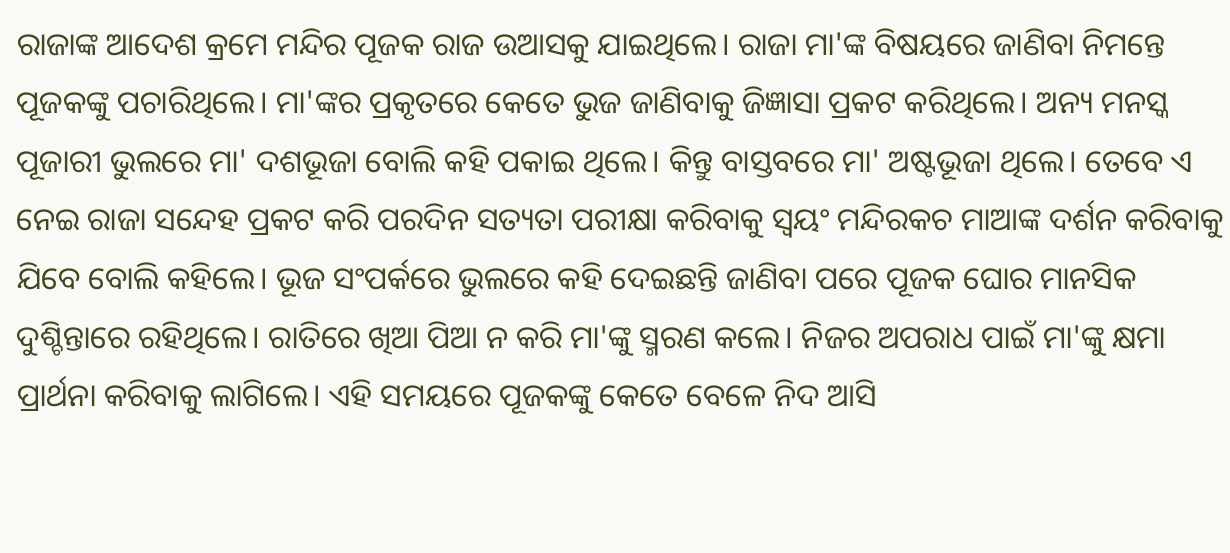ରାଜାଙ୍କ ଆଦେଶ କ୍ରମେ ମନ୍ଦିର ପୂଜକ ରାଜ ଉଆସକୁ ଯାଇଥିଲେ। ରାଜା ମା'ଙ୍କ ବିଷୟରେ ଜାଣିବା ନିମନ୍ତେ ପୂଜକଙ୍କୁ ପଚାରିଥିଲେ। ମା'ଙ୍କର ପ୍ରକୃତରେ କେତେ ଭୁଜ ଜାଣିବାକୁ ଜିଜ୍ଞାସା ପ୍ରକଟ କରିଥିଲେ। ଅନ୍ୟ ମନସ୍କ ପୂଜାରୀ ଭୁଲରେ ମା' ଦଶଭୂଜା ବୋଲି କହି ପକାଇ ଥିଲେ। କିନ୍ତୁ ବାସ୍ତବରେ ମା' ଅଷ୍ଟଭୂଜା ଥିଲେ। ତେବେ ଏ ନେଇ ରାଜା ସନ୍ଦେହ ପ୍ରକଟ କରି ପରଦିନ ସତ୍ୟତା ପରୀକ୍ଷା କରିବାକୁ ସ୍ୱୟଂ ମନ୍ଦିରକଚ ମାଆଙ୍କ ଦର୍ଶନ କରିବାକୁ ଯିବେ ବୋଲି କହିଲେ। ଭୂଜ ସଂପର୍କରେ ଭୁଲରେ କହି ଦେଇଛନ୍ତି ଜାଣିବା ପରେ ପୂଜକ ଘୋର ମାନସିକ ଦୁଶ୍ଚିନ୍ତାରେ ରହିଥିଲେ। ରାତିରେ ଖିଆ ପିଆ ନ କରି ମା'ଙ୍କୁ ସ୍ମରଣ କଲେ। ନିଜର ଅପରାଧ ପାଇଁ ମା'ଙ୍କୁ କ୍ଷମା ପ୍ରାର୍ଥନା କରିବାକୁ ଲାଗିଲେ। ଏହି ସମୟରେ ପୂଜକଙ୍କୁ କେତେ ବେଳେ ନିଦ ଆସି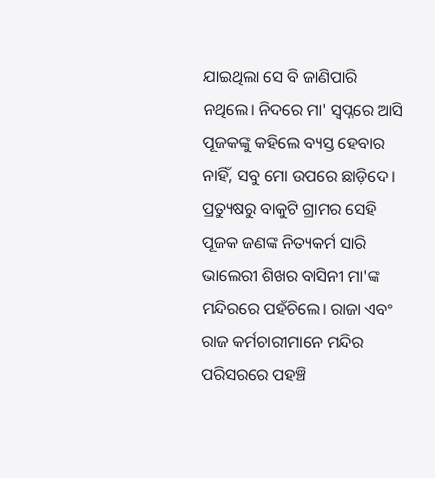ଯାଇଥିଲା ସେ ବି ଜାଣିପାରି ନଥିଲେ। ନିଦରେ ମା' ସ୍ୱପ୍ନରେ ଆସି ପୂଜକଙ୍କୁ କହିଲେ ବ୍ୟସ୍ତ ହେବାର ନାହିଁ, ସବୁ ମୋ ଉପରେ ଛାଡ଼ିଦେ। ପ୍ରତ୍ୟୁଷରୁ ବାକୁଟି ଗ୍ରାମର ସେହି ପୂଜକ ଜଣଙ୍କ ନିତ୍ୟକର୍ମ ସାରି ଭାଲେରୀ ଶିଖର ବାସିନୀ ମା'ଙ୍କ ମନ୍ଦିରରେ ପହଁଚିଲେ। ରାଜା ଏବଂ ରାଜ କର୍ମଚାରୀମାନେ ମନ୍ଦିର ପରିସରରେ ପହଞ୍ଚି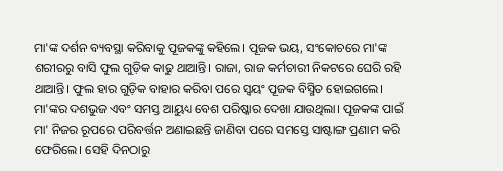ମା'ଙ୍କ ଦର୍ଶନ ବ୍ୟବସ୍ଥା କରିବାକୁ ପୂଜକଙ୍କୁ କହିଲେ। ପୂଜକ ଭୟ, ସଂକୋଚରେ ମା'ଙ୍କ ଶରୀରରୁ ବାସି ଫୁଲ ଗୁଡ଼ିକ କାଢୁ ଥାଆନ୍ତି। ରାଜା, ରାଜ କର୍ମଚାରୀ ନିକଟରେ ଘେରି ରହି ଥାଆନ୍ତି। ଫୁଲ ହାର ଗୁଡ଼ିକ ବାହାର କରିବା ପରେ ସ୍ୱୟଂ ପୂଜକ ବିସ୍ମିତ ହୋଇଗଲେ। ମା'ଙ୍କର ଦଶଭୁଜ ଏବଂ ସମସ୍ତ ଆୟୁଧ୍ୟ ବେଶ ପରିଷ୍କାର ଦେଖା ଯାଉଥିଲା। ପୂଜକଙ୍କ ପାଇଁ ମା' ନିଜର ରୂପରେ ପରିବର୍ତ୍ତନ ଅଣାଇଛନ୍ତି ଜାଣିବା ପରେ ସମସ୍ତେ ସାଷ୍ଟାଙ୍ଗ ପ୍ରଣାମ କରି ଫେରିଲେ। ସେହି ଦିନଠାରୁ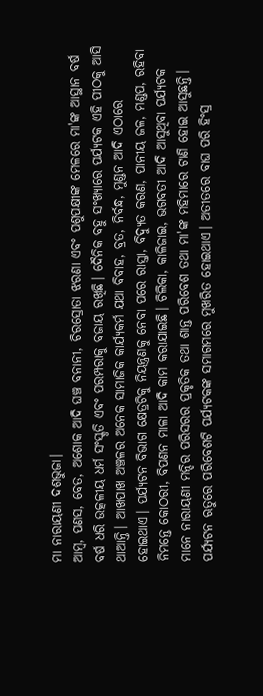ମା ନାରାୟଣୀ ଦଶଭୁଜା।
ଆମ୍ବ, ପଣସ, ବେତ, ଅଶୋକ ଆଦି ଘଞ୍ଚ ବନାନୀ, ଚିରସ୍ରୋତା ଝରଣା ଏବଂ ପଶୁପକ୍ଷୀଙ୍କ ମେଳରେ ମା'ଙ୍କ ଆସ୍ଥାନ ବର୍ଷ ବର୍ଷ ଧରି ଉତ୍କଳୀୟ ଧର୍ମ ସଂସ୍କୃତି ଏବଂ ପରମ୍ପରାକୁ ବଜାୟ ରଖିଛି। ଦୈନିକ ବହୁ ସଂଖ୍ୟାରେ ପର୍ଯ୍ୟଟକ ଏହି ପୀଠକୁ ଆସି ଥାଆନ୍ତି। ଆଖପାଖ ଅଞ୍ଚଳର ଅନେକ ସାମାଜିକ କାର୍ଯ୍ୟକର୍ମ ଯଥା ବିବାହ, ବ୍ରତ, ନିର୍ବନ୍ଧ, ମୁଣ୍ଡନ ଆଦି ଏଠାରେ ହୋଇଥାଏ। ପର୍ଯ୍ୟଟନ ବିଭାଗ କ୍ଷେତ୍ରଟିକୁ ନିୟନ୍ତ୍ରଣକୁ ନେବା ପରେ ରାସ୍ତା, ବିଦ୍ୟୁତ କରଣ, ପାନୀୟ ଜଳ, ମଣ୍ଡପ, ରହିବା ନିମନ୍ତେ କୋଠରୀ, ବିପଣନ ମାଳା ଆଦି କାମ କରାଯାଇଛି। ଚିଲିକା, କାଳିଜାଇ, ଭଗବତୀ ଆଦି ଆସୁଥିବା ପର୍ଯ୍ୟଟକ ମାନେ ନାରାୟଣୀ ମନ୍ଦିର ପରିସରର ପ୍ରକୃତିକ ତଥା ଶାନ୍ତ ପରିବେଶ ତଥା ମା'ଙ୍କ ମହିମାରେ ଟାଣି ହୋଇ ଆସୁଛନ୍ତି। ପର୍ଯ୍ୟଟନ ଋତୁରେ ପରିବେଶଟି ପର୍ଯ୍ୟଟକଙ୍କ ସମାଗମରେ ମୁଖରିତ ହୋଇଥାଏ। ଅତୀତରେ ବାଘ ପରି ହିଂସ୍ର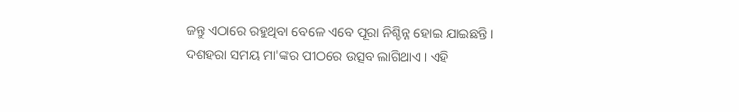ଜନ୍ତୁ ଏଠାରେ ରହୁଥିବା ବେଳେ ଏବେ ପୂରା ନିଶ୍ଚିନ୍ନ ହୋଇ ଯାଇଛନ୍ତି।
ଦଶହରା ସମୟ ମା'ଙ୍କର ପୀଠରେ ଉତ୍ସବ ଲାଗିଥାଏ। ଏହି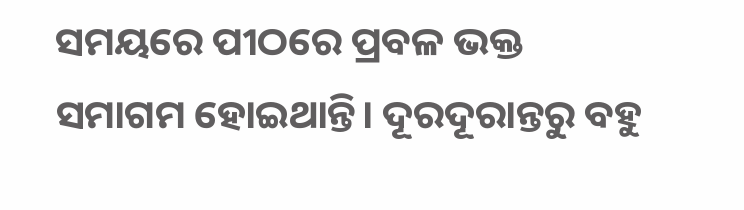ସମୟରେ ପୀଠରେ ପ୍ରବଳ ଭକ୍ତ ସମାଗମ ହୋଇଥାନ୍ତି। ଦୂରଦୂରାନ୍ତରୁ ବହୁ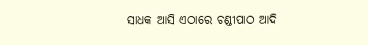ସାଧକ ଆସି ଏଠାରେ ଚଣ୍ଡୀପାଠ ଆଦି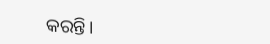କରନ୍ତି।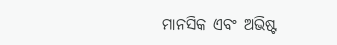ମାନସିକ ଏବଂ ଅଭିଷ୍ଟ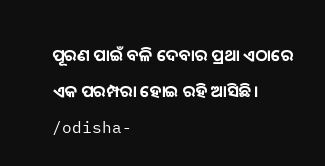ପୂରଣ ପାଇଁ ବଳି ଦେବାର ପ୍ରଥା ଏଠାରେ ଏକ ପରମ୍ପରା ହୋଇ ରହି ଆସିଛି।
/odisha-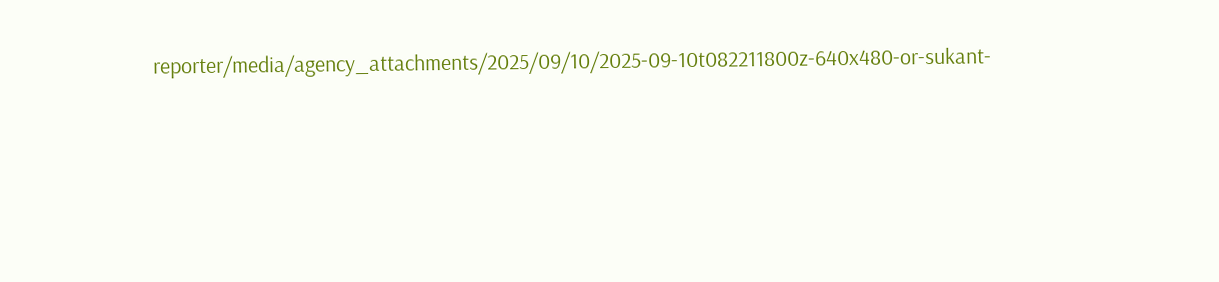reporter/media/agency_attachments/2025/09/10/2025-09-10t082211800z-640x480-or-sukant-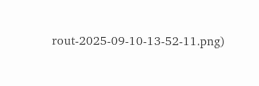rout-2025-09-10-13-52-11.png)